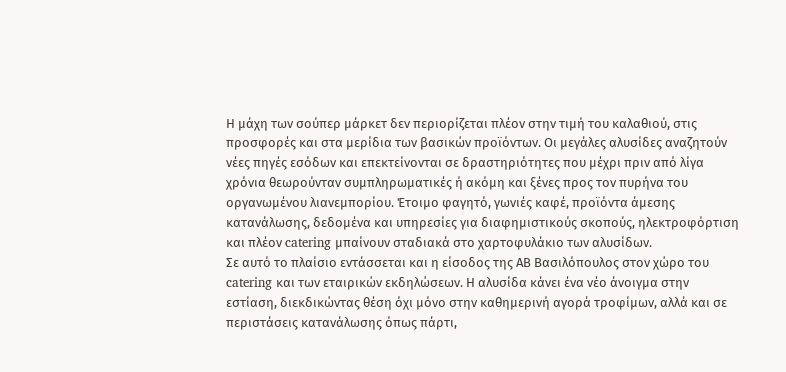Η μάχη των σούπερ μάρκετ δεν περιορίζεται πλέον στην τιμή του καλαθιού, στις προσφορές και στα μερίδια των βασικών προϊόντων. Οι μεγάλες αλυσίδες αναζητούν νέες πηγές εσόδων και επεκτείνονται σε δραστηριότητες που μέχρι πριν από λίγα χρόνια θεωρούνταν συμπληρωματικές ή ακόμη και ξένες προς τον πυρήνα του οργανωμένου λιανεμπορίου. Έτοιμο φαγητό, γωνιές καφέ, προϊόντα άμεσης κατανάλωσης, δεδομένα και υπηρεσίες για διαφημιστικούς σκοπούς, ηλεκτροφόρτιση και πλέον catering μπαίνουν σταδιακά στο χαρτοφυλάκιο των αλυσίδων.
Σε αυτό το πλαίσιο εντάσσεται και η είσοδος της ΑΒ Βασιλόπουλος στον χώρο του catering και των εταιρικών εκδηλώσεων. Η αλυσίδα κάνει ένα νέο άνοιγμα στην εστίαση, διεκδικώντας θέση όχι μόνο στην καθημερινή αγορά τροφίμων, αλλά και σε περιστάσεις κατανάλωσης όπως πάρτι,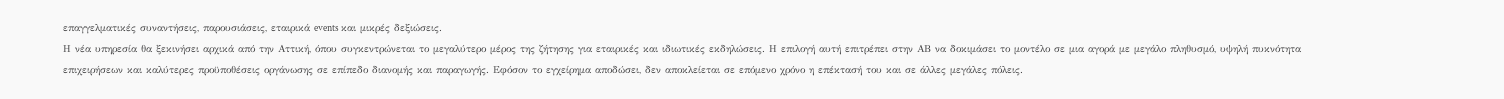επαγγελματικές συναντήσεις, παρουσιάσεις, εταιρικά events και μικρές δεξιώσεις.
Η νέα υπηρεσία θα ξεκινήσει αρχικά από την Αττική, όπου συγκεντρώνεται το μεγαλύτερο μέρος της ζήτησης για εταιρικές και ιδιωτικές εκδηλώσεις. Η επιλογή αυτή επιτρέπει στην ΑΒ να δοκιμάσει το μοντέλο σε μια αγορά με μεγάλο πληθυσμό, υψηλή πυκνότητα επιχειρήσεων και καλύτερες προϋποθέσεις οργάνωσης σε επίπεδο διανομής και παραγωγής. Εφόσον το εγχείρημα αποδώσει, δεν αποκλείεται σε επόμενο χρόνο η επέκτασή του και σε άλλες μεγάλες πόλεις.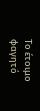Το έτοιμο φαγητό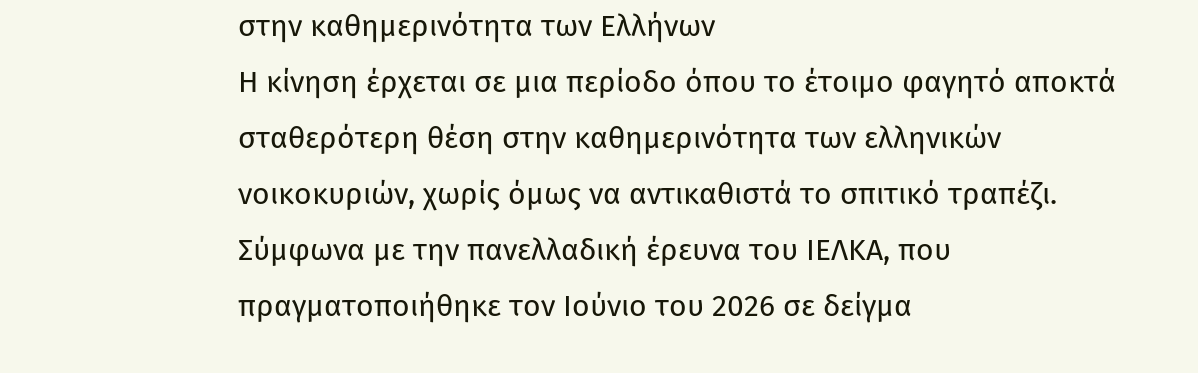στην καθημερινότητα των Ελλήνων
Η κίνηση έρχεται σε μια περίοδο όπου το έτοιμο φαγητό αποκτά σταθερότερη θέση στην καθημερινότητα των ελληνικών νοικοκυριών, χωρίς όμως να αντικαθιστά το σπιτικό τραπέζι. Σύμφωνα με την πανελλαδική έρευνα του ΙΕΛΚΑ, που πραγματοποιήθηκε τον Ιούνιο του 2026 σε δείγμα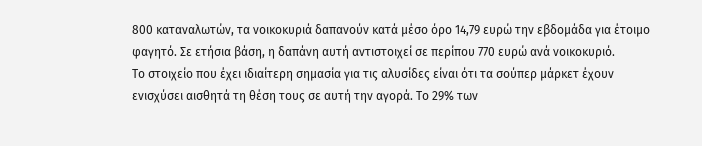800 καταναλωτών, τα νοικοκυριά δαπανούν κατά μέσο όρο 14,79 ευρώ την εβδομάδα για έτοιμο φαγητό. Σε ετήσια βάση, η δαπάνη αυτή αντιστοιχεί σε περίπου 770 ευρώ ανά νοικοκυριό.
Το στοιχείο που έχει ιδιαίτερη σημασία για τις αλυσίδες είναι ότι τα σούπερ μάρκετ έχουν ενισχύσει αισθητά τη θέση τους σε αυτή την αγορά. Το 29% των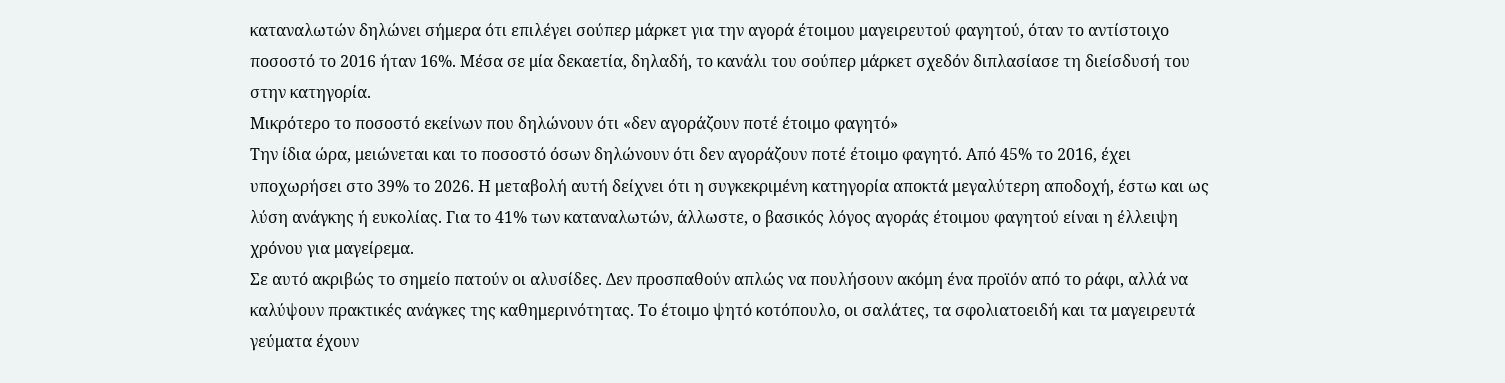καταναλωτών δηλώνει σήμερα ότι επιλέγει σούπερ μάρκετ για την αγορά έτοιμου μαγειρευτού φαγητού, όταν το αντίστοιχο ποσοστό το 2016 ήταν 16%. Μέσα σε μία δεκαετία, δηλαδή, το κανάλι του σούπερ μάρκετ σχεδόν διπλασίασε τη διείσδυσή του στην κατηγορία.
Μικρότερο το ποσοστό εκείνων που δηλώνουν ότι «δεν αγοράζουν ποτέ έτοιμο φαγητό»
Την ίδια ώρα, μειώνεται και το ποσοστό όσων δηλώνουν ότι δεν αγοράζουν ποτέ έτοιμο φαγητό. Από 45% το 2016, έχει υποχωρήσει στο 39% το 2026. Η μεταβολή αυτή δείχνει ότι η συγκεκριμένη κατηγορία αποκτά μεγαλύτερη αποδοχή, έστω και ως λύση ανάγκης ή ευκολίας. Για το 41% των καταναλωτών, άλλωστε, ο βασικός λόγος αγοράς έτοιμου φαγητού είναι η έλλειψη χρόνου για μαγείρεμα.
Σε αυτό ακριβώς το σημείο πατούν οι αλυσίδες. Δεν προσπαθούν απλώς να πουλήσουν ακόμη ένα προϊόν από το ράφι, αλλά να καλύψουν πρακτικές ανάγκες της καθημερινότητας. Το έτοιμο ψητό κοτόπουλο, οι σαλάτες, τα σφολιατοειδή και τα μαγειρευτά γεύματα έχουν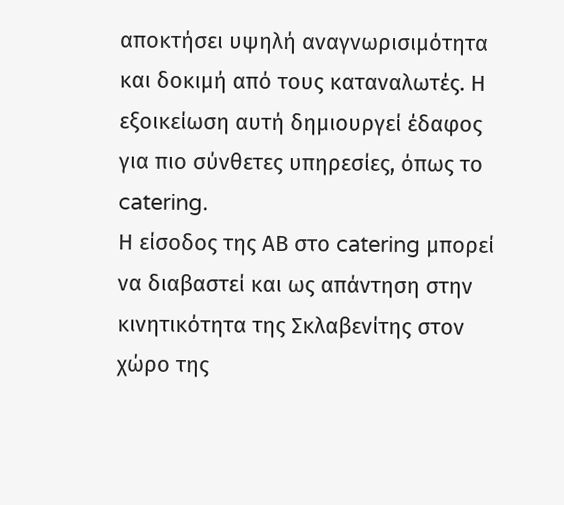αποκτήσει υψηλή αναγνωρισιμότητα και δοκιμή από τους καταναλωτές. Η εξοικείωση αυτή δημιουργεί έδαφος για πιο σύνθετες υπηρεσίες, όπως το catering.
Η είσοδος της ΑΒ στο catering μπορεί να διαβαστεί και ως απάντηση στην κινητικότητα της Σκλαβενίτης στον χώρο της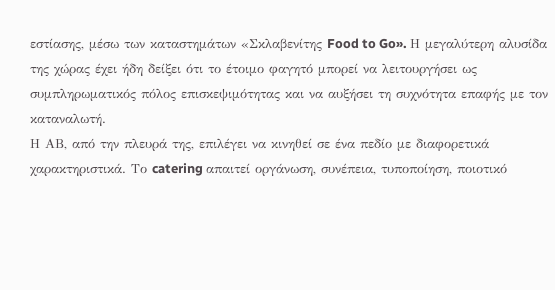εστίασης, μέσω των καταστημάτων «Σκλαβενίτης Food to Go». Η μεγαλύτερη αλυσίδα της χώρας έχει ήδη δείξει ότι το έτοιμο φαγητό μπορεί να λειτουργήσει ως συμπληρωματικός πόλος επισκεψιμότητας και να αυξήσει τη συχνότητα επαφής με τον καταναλωτή.
Η ΑΒ, από την πλευρά της, επιλέγει να κινηθεί σε ένα πεδίο με διαφορετικά χαρακτηριστικά. Το catering απαιτεί οργάνωση, συνέπεια, τυποποίηση, ποιοτικό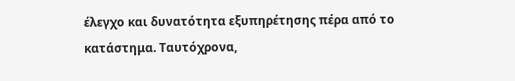έλεγχο και δυνατότητα εξυπηρέτησης πέρα από το κατάστημα. Ταυτόχρονα,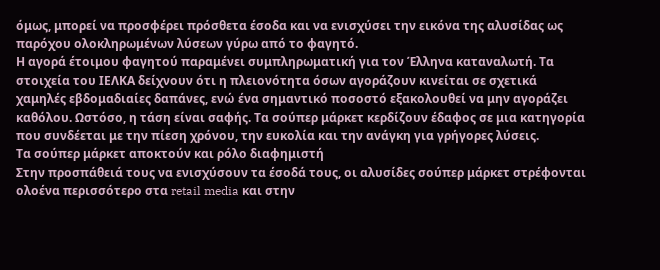όμως, μπορεί να προσφέρει πρόσθετα έσοδα και να ενισχύσει την εικόνα της αλυσίδας ως παρόχου ολοκληρωμένων λύσεων γύρω από το φαγητό.
Η αγορά έτοιμου φαγητού παραμένει συμπληρωματική για τον Έλληνα καταναλωτή. Τα στοιχεία του ΙΕΛΚΑ δείχνουν ότι η πλειονότητα όσων αγοράζουν κινείται σε σχετικά χαμηλές εβδομαδιαίες δαπάνες, ενώ ένα σημαντικό ποσοστό εξακολουθεί να μην αγοράζει καθόλου. Ωστόσο, η τάση είναι σαφής. Τα σούπερ μάρκετ κερδίζουν έδαφος σε μια κατηγορία που συνδέεται με την πίεση χρόνου, την ευκολία και την ανάγκη για γρήγορες λύσεις.
Τα σούπερ μάρκετ αποκτούν και ρόλο διαφημιστή
Στην προσπάθειά τους να ενισχύσουν τα έσοδά τους, οι αλυσίδες σούπερ μάρκετ στρέφονται ολοένα περισσότερο στα retail media και στην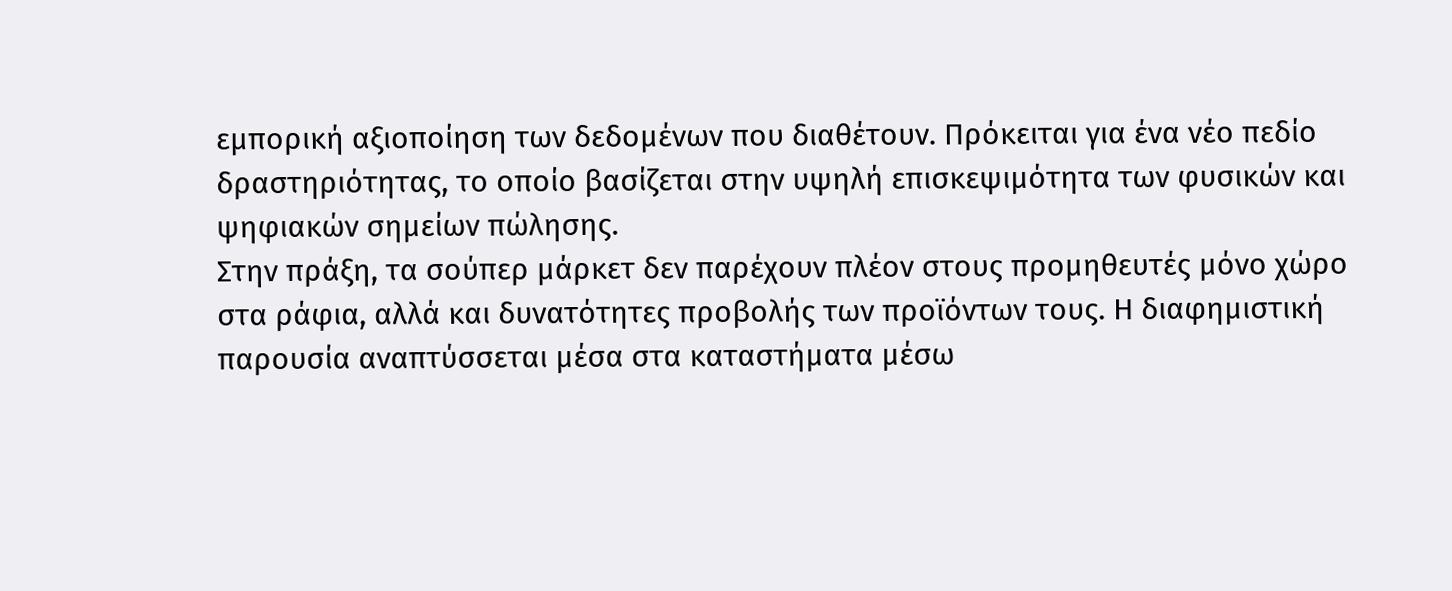εμπορική αξιοποίηση των δεδομένων που διαθέτουν. Πρόκειται για ένα νέο πεδίο δραστηριότητας, το οποίο βασίζεται στην υψηλή επισκεψιμότητα των φυσικών και ψηφιακών σημείων πώλησης.
Στην πράξη, τα σούπερ μάρκετ δεν παρέχουν πλέον στους προμηθευτές μόνο χώρο στα ράφια, αλλά και δυνατότητες προβολής των προϊόντων τους. Η διαφημιστική παρουσία αναπτύσσεται μέσα στα καταστήματα μέσω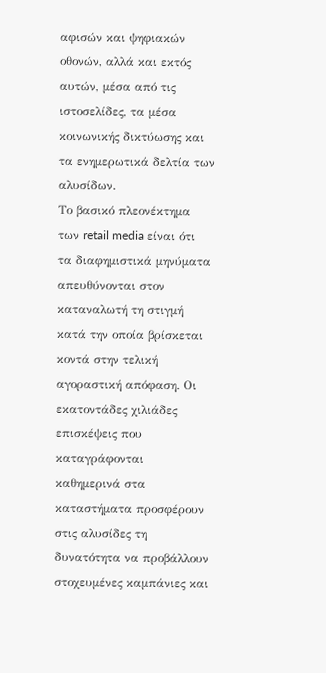αφισών και ψηφιακών οθονών, αλλά και εκτός αυτών, μέσα από τις ιστοσελίδες, τα μέσα κοινωνικής δικτύωσης και τα ενημερωτικά δελτία των αλυσίδων.
Το βασικό πλεονέκτημα των retail media είναι ότι τα διαφημιστικά μηνύματα απευθύνονται στον καταναλωτή τη στιγμή κατά την οποία βρίσκεται κοντά στην τελική αγοραστική απόφαση. Οι εκατοντάδες χιλιάδες επισκέψεις που καταγράφονται καθημερινά στα καταστήματα προσφέρουν στις αλυσίδες τη δυνατότητα να προβάλλουν στοχευμένες καμπάνιες και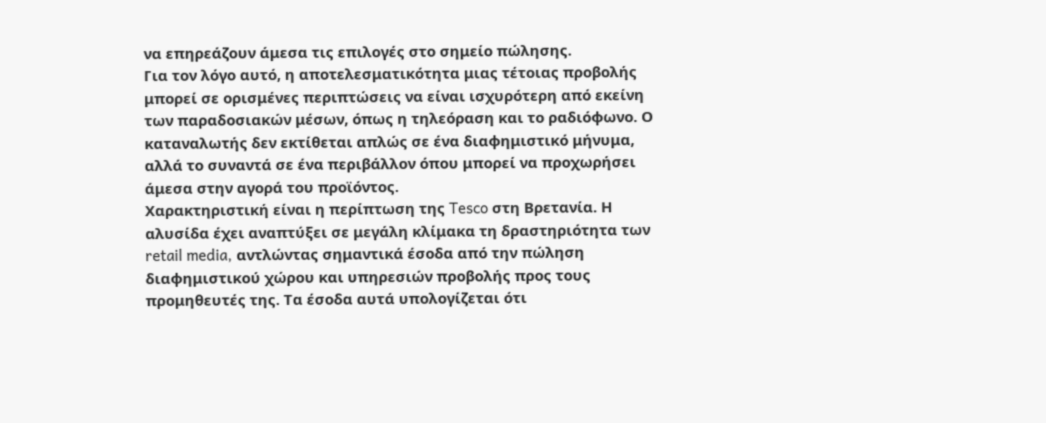να επηρεάζουν άμεσα τις επιλογές στο σημείο πώλησης.
Για τον λόγο αυτό, η αποτελεσματικότητα μιας τέτοιας προβολής μπορεί σε ορισμένες περιπτώσεις να είναι ισχυρότερη από εκείνη των παραδοσιακών μέσων, όπως η τηλεόραση και το ραδιόφωνο. Ο καταναλωτής δεν εκτίθεται απλώς σε ένα διαφημιστικό μήνυμα, αλλά το συναντά σε ένα περιβάλλον όπου μπορεί να προχωρήσει άμεσα στην αγορά του προϊόντος.
Χαρακτηριστική είναι η περίπτωση της Tesco στη Βρετανία. Η αλυσίδα έχει αναπτύξει σε μεγάλη κλίμακα τη δραστηριότητα των retail media, αντλώντας σημαντικά έσοδα από την πώληση διαφημιστικού χώρου και υπηρεσιών προβολής προς τους προμηθευτές της. Τα έσοδα αυτά υπολογίζεται ότι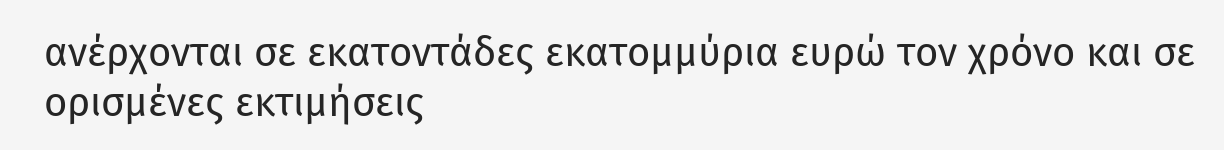ανέρχονται σε εκατοντάδες εκατομμύρια ευρώ τον χρόνο και σε ορισμένες εκτιμήσεις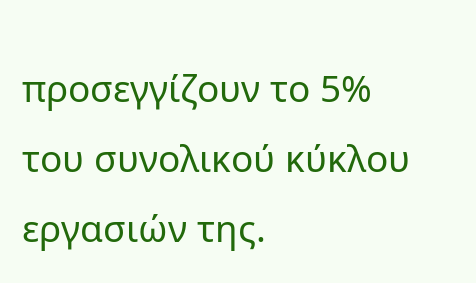προσεγγίζουν το 5% του συνολικού κύκλου εργασιών της.